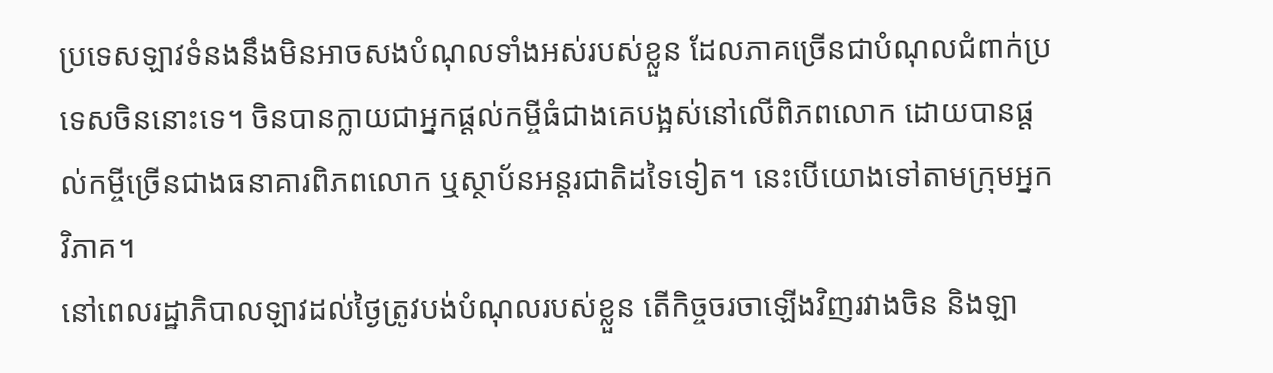ប្រទេសឡាវទំនងនឹងមិនអាចសងបំណុលទាំងអស់របស់ខ្លួន ដែលភាគច្រើនជាបំណុលជំពាក់ប្រទេសចិននោះទេ។ ចិនបានក្លាយជាអ្នកផ្តល់កម្ចីធំជាងគេបង្អស់នៅលើពិភពលោក ដោយបានផ្តល់កម្ចីច្រើនជាងធនាគារពិភពលោក ឬស្ថាប័នអន្តរជាតិដទៃទៀត។ នេះបើយោងទៅតាមក្រុមអ្នកវិភាគ។
នៅពេលរដ្ឋាភិបាលឡាវដល់ថ្ងៃត្រូវបង់បំណុលរបស់ខ្លួន តើកិច្ចចរចាឡើងវិញរវាងចិន និងឡា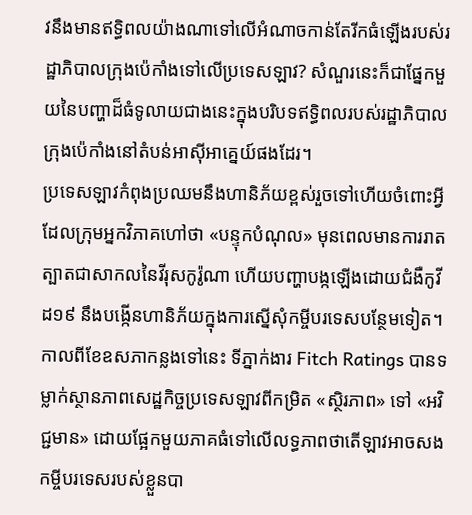វនឹងមានឥទ្ធិពលយ៉ាងណាទៅលើអំណាចកាន់តែរីកធំឡើងរបស់រដ្ឋាភិបាលក្រុងប៉េកាំងទៅលើប្រទេសឡាវ? សំណួរនេះក៏ជាផ្នែកមួយនៃបញ្ហាដ៏ធំទូលាយជាងនេះក្នុងបរិបទឥទ្ធិពលរបស់រដ្ឋាភិបាលក្រុងប៉េកាំងនៅតំបន់អាស៊ីអាគ្នេយ៍ផងដែរ។
ប្រទេសឡាវកំពុងប្រឈមនឹងហានិភ័យខ្ពស់រួចទៅហើយចំពោះអ្វីដែលក្រុមអ្នកវិភាគហៅថា «បន្ទុកបំណុល» មុនពេលមានការរាតត្បាតជាសាកលនៃវីរុសកូរ៉ូណា ហើយបញ្ហាបង្កឡើងដោយជំងឺកូវីដ១៩ នឹងបង្កើនហានិភ័យក្នុងការស្នើសុំកម្ចីបរទេសបន្ថែមទៀត។
កាលពីខែឧសភាកន្លងទៅនេះ ទីភ្នាក់ងារ Fitch Ratings បានទម្លាក់ស្ថានភាពសេដ្ឋកិច្ចប្រទេសឡាវពីកម្រិត «ស្ថិរភាព» ទៅ «អវិជ្ជមាន» ដោយផ្អែកមួយភាគធំទៅលើលទ្ធភាពថាតើឡាវអាចសងកម្ចីបរទេសរបស់ខ្លួនបា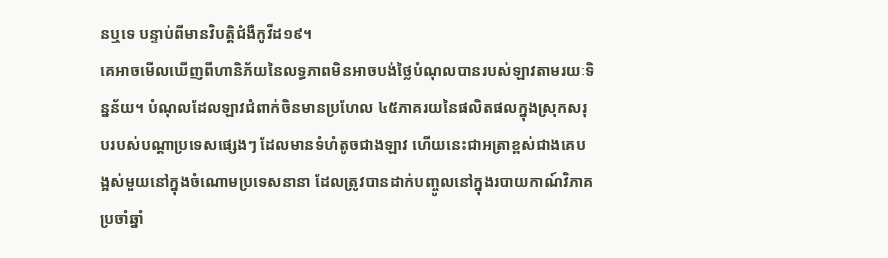នឬទេ បន្ទាប់ពីមានវិបត្តិជំងឺកូវីដ១៩។
គេអាចមើលឃើញពីហានិភ័យនៃលទ្ធភាពមិនអាចបង់ថ្លៃបំណុលបានរបស់ឡាវតាមរយៈទិន្នន័យ។ បំណុលដែលឡាវជំពាក់ចិនមានប្រហែល ៤៥ភាគរយនៃផលិតផលក្នុងស្រុកសរុបរបស់បណ្តាប្រទេសផ្សេងៗ ដែលមានទំហំតូចជាងឡាវ ហើយនេះជាអត្រាខ្ពស់ជាងគេបង្អស់មួយនៅក្នុងចំណោមប្រទេសនានា ដែលត្រូវបានដាក់បញ្ចូលនៅក្នុងរបាយកាណ៍វិភាគប្រចាំឆ្នាំ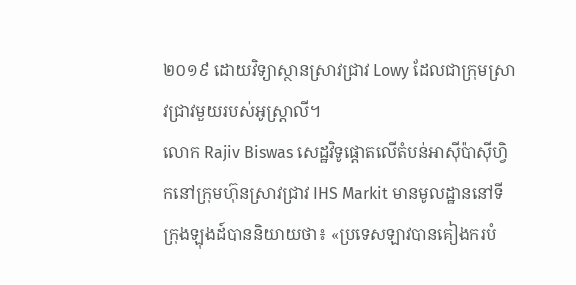២០១៩ ដោយវិទ្យាស្ថានស្រាវជ្រាវ Lowy ដែលជាក្រុមស្រាវជ្រាវមួយរបស់អូស្ត្រាលី។
លោក Rajiv Biswas សេដ្ឋវិទូផ្តោតលើតំបន់អាស៊ីប៉ាស៊ីហ្វិកនៅក្រុមហ៊ុនស្រាវជ្រាវ IHS Markit មានមូលដ្ឋាននៅទីក្រុងឡុងដ៍បាននិយាយថា៖ «ប្រទេសឡាវបានគៀងករបំ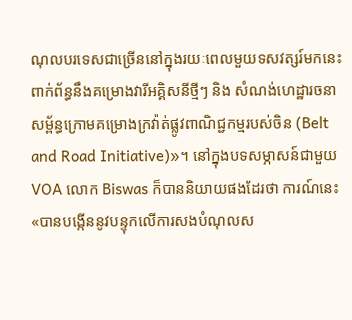ណុលបរទេសជាច្រើននៅក្នុងរយៈពេលមួយទសវត្សរ៍មកនេះ ពាក់ព័ន្ធនឹងគម្រោងវារីអគ្គិសនីថ្មីៗ និង សំណង់ហេដ្ឋារចនាសម្ព័ន្ធក្រោមគម្រោងក្រវ៉ាត់ផ្លូវពាណិជ្ជកម្មរបស់ចិន (Belt and Road Initiative)»។ នៅក្នុងបទសម្ភាសន៍ជាមួយ VOA លោក Biswas ក៏បាននិយាយផងដែរថា ការណ៍នេះ «បានបង្កើននូវបន្ទុកលើការសងបំណុលស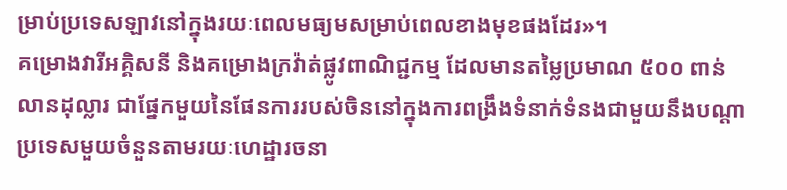ម្រាប់ប្រទេសឡាវនៅក្នុងរយៈពេលមធ្យមសម្រាប់ពេលខាងមុខផងដែរ»។
គម្រោងវារីអគ្គិសនី និងគម្រោងក្រវ៉ាត់ផ្លូវពាណិជ្ជកម្ម ដែលមានតម្លៃប្រមាណ ៥០០ ពាន់លានដុល្លារ ជាផ្នែកមួយនៃផែនការរបស់ចិននៅក្នុងការពង្រឹងទំនាក់ទំនងជាមួយនឹងបណ្តាប្រទេសមួយចំនួនតាមរយៈហេដ្ឋារចនា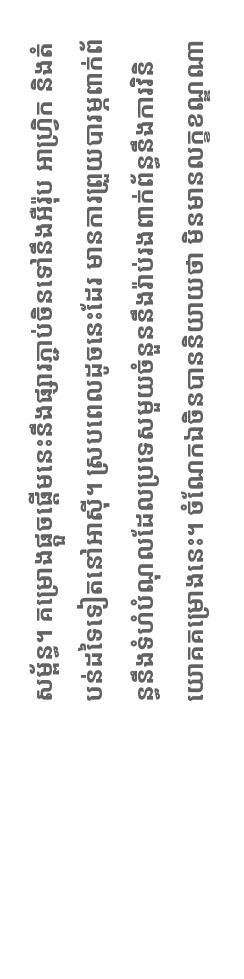សម្ព័ន្ធ។ គម្រោងផ្តួចផ្តើមនេះនឹងផ្សារភ្ជាប់ចិនទៅនឹងអឺរ៉ុប អាហ្វ្រិក និងតំបន់ដទៃទៀតនៅអាស៊ី។ ស្របពេលដូចនេះដែរ មានការព្រួយបារម្ភពាក់ព័ន្ធនឹងទំហំបំណុលដែលប្រទេសមួយចំនួននឹងរ៉ាប់រងពាក់ព័ន្ធនឹងការវិនិយោគគម្រោងនេះ។ ចំណែកឯចិនបាននិយាយថា មិនមានលក្ខខណ្ឌណា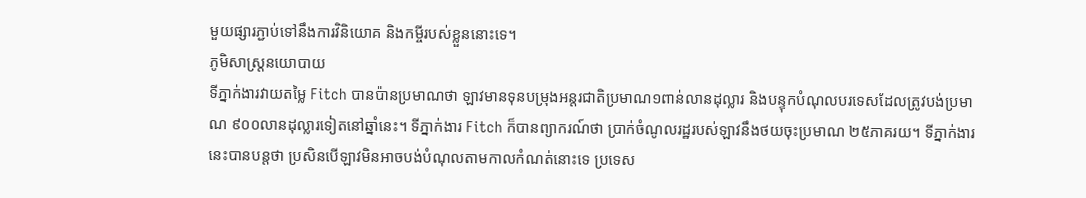មួយផ្សារភ្ជាប់ទៅនឹងការវិនិយោគ និងកម្ចីរបស់ខ្លួននោះទេ។
ភូមិសាស្ត្រនយោបាយ
ទីភ្នាក់ងារវាយតម្លៃ Fitch បានប៉ានប្រមាណថា ឡាវមានទុនបម្រុងអន្តរជាតិប្រមាណ១ពាន់លានដុល្លារ និងបន្ទុកបំណុលបរទេសដែលត្រូវបង់ប្រមាណ ៩០០លានដុល្លារទៀតនៅឆ្នាំនេះ។ ទីភ្នាក់ងារ Fitch ក៏បានព្យាករណ៍ថា ប្រាក់ចំណូលរដ្ឋរបស់ឡាវនឹងថយចុះប្រមាណ ២៥ភាគរយ។ ទីភ្នាក់ងារនេះបានបន្តថា ប្រសិនបើឡាវមិនអាចបង់បំណុលតាមកាលកំណត់នោះទេ ប្រទេស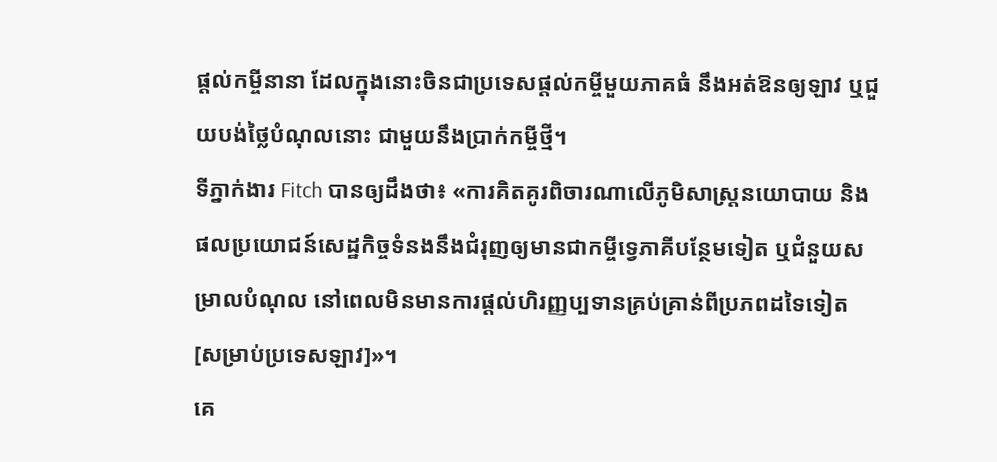ផ្តល់កម្ចីនានា ដែលក្នុងនោះចិនជាប្រទេសផ្តល់កម្ចីមួយភាគធំ នឹងអត់ឱនឲ្យឡាវ ឬជួយបង់ថ្លៃបំណុលនោះ ជាមួយនឹងប្រាក់កម្ចីថ្មី។
ទីភ្នាក់ងារ Fitch បានឲ្យដឹងថា៖ «ការគិតគូរពិចារណាលើភូមិសាស្ត្រនយោបាយ និងផលប្រយោជន៍សេដ្ឋកិច្ចទំនងនឹងជំរុញឲ្យមានជាកម្ចីទ្វេភាគីបន្ថែមទៀត ឬជំនួយសម្រាលបំណុល នៅពេលមិនមានការផ្តល់ហិរញ្ញប្បទានគ្រប់គ្រាន់ពីប្រភពដទៃទៀត [សម្រាប់ប្រទេសឡាវ]»។
គេ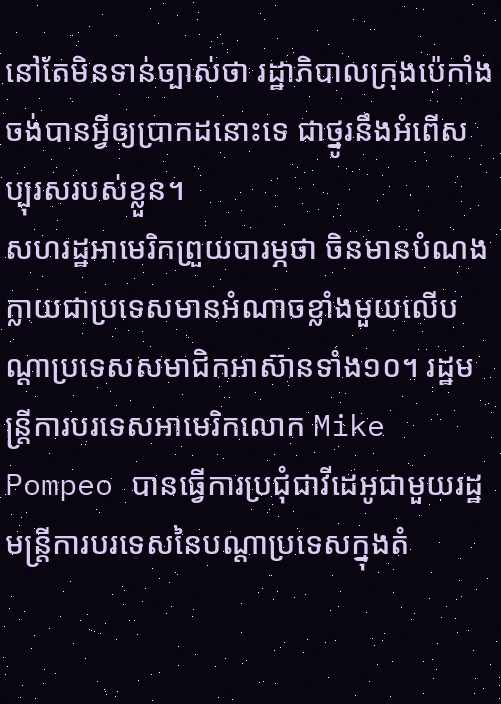នៅតែមិនទាន់ច្បាស់ថា រដ្ឋាភិបាលក្រុងប៉េកាំងចង់បានអ្វីឲ្យប្រាកដនោះទេ ជាថ្នូរនឹងអំពើសប្បុរសរបស់ខ្លួន។
សហរដ្ឋអាមេរិកព្រួយបារម្ភថា ចិនមានបំណងក្លាយជាប្រទេសមានអំណាចខ្លាំងមួយលើបណ្តាប្រទេសសមាជិកអាស៊ានទាំង១០។ រដ្ឋមន្ត្រីការបរទេសអាមេរិកលោក Mike Pompeo បានធ្វើការប្រជុំជាវីដេអូជាមួយរដ្ឋមន្ត្រីការបរទេសនៃបណ្តាប្រទេសក្នុងតំ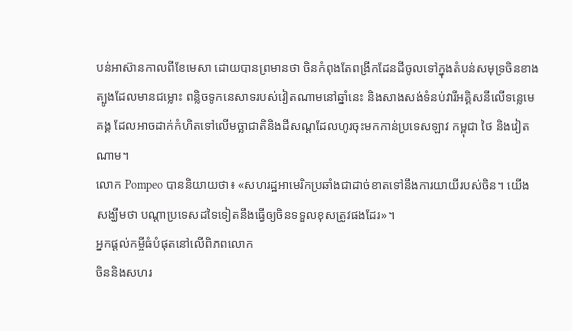បន់អាស៊ានកាលពីខែមេសា ដោយបានព្រមានថា ចិនកំពុងតែពង្រីកដែនដីចូលទៅក្នុងតំបន់សមុទ្រចិនខាងត្បូងដែលមានជម្លោះ ពន្លិចទូកនេសាទរបស់វៀតណាមនៅឆ្នាំនេះ និងសាងសង់ទំនប់វារីអគ្គិសនីលើទន្លេមេគង្គ ដែលអាចដាក់កំហិតទៅលើមច្ឆាជាតិនិងដីសណ្តដែលហូរចុះមកកាន់ប្រទេសឡាវ កម្ពុជា ថៃ និងវៀតណាម។
លោក Pompeo បាននិយាយថា៖ «សហរដ្ឋអាមេរិកប្រឆាំងជាដាច់ខាតទៅនឹងការយាយីរបស់ចិន។ យើងសង្ឃឹមថា បណ្តាប្រទេសដទៃទៀតនឹងធ្វើឲ្យចិនទទួលខុសត្រូវផងដែរ»។
អ្នកផ្តល់កម្ចីធំបំផុតនៅលើពិភពលោក
ចិននិងសហរ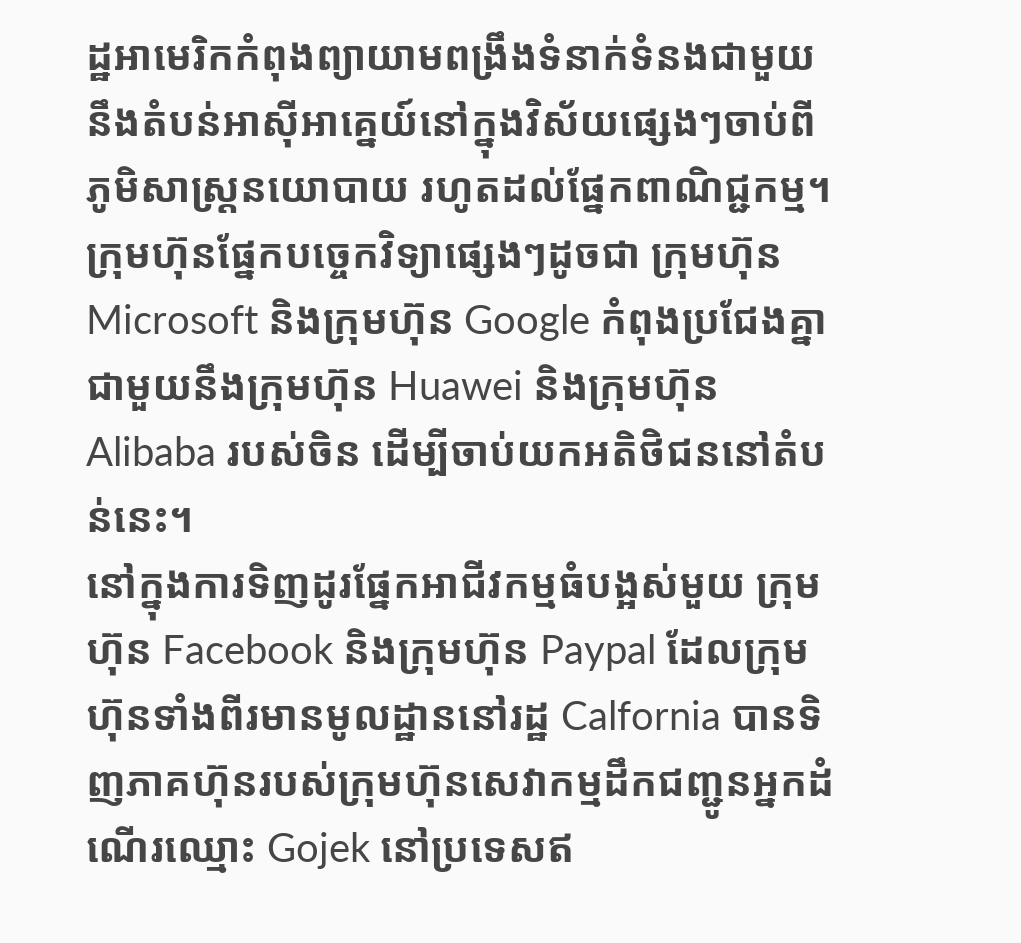ដ្ឋអាមេរិកកំពុងព្យាយាមពង្រឹងទំនាក់ទំនងជាមួយនឹងតំបន់អាស៊ីអាគ្នេយ៍នៅក្នុងវិស័យផ្សេងៗចាប់ពីភូមិសាស្ត្រនយោបាយ រហូតដល់ផ្នែកពាណិជ្ជកម្ម។ ក្រុមហ៊ុនផ្នែកបច្ចេកវិទ្យាផ្សេងៗដូចជា ក្រុមហ៊ុន Microsoft និងក្រុមហ៊ុន Google កំពុងប្រជែងគ្នាជាមួយនឹងក្រុមហ៊ុន Huawei និងក្រុមហ៊ុន Alibaba របស់ចិន ដើម្បីចាប់យកអតិថិជននៅតំបន់នេះ។
នៅក្នុងការទិញដូរផ្នែកអាជីវកម្មធំបង្អស់មួយ ក្រុមហ៊ុន Facebook និងក្រុមហ៊ុន Paypal ដែលក្រុមហ៊ុនទាំងពីរមានមូលដ្ឋាននៅរដ្ឋ Calfornia បានទិញភាគហ៊ុនរបស់ក្រុមហ៊ុនសេវាកម្មដឹកជញ្ជូនអ្នកដំណើរឈ្មោះ Gojek នៅប្រទេសឥ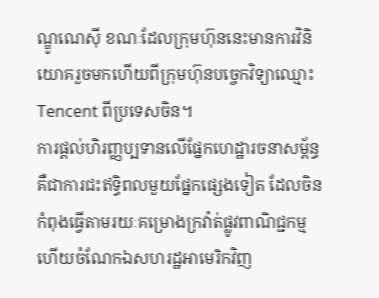ណ្ឌូណេស៊ី ខណៈដែលក្រុមហ៊ុននេះមានការវិនិយោគរួចមកហើយពីក្រុមហ៊ុនបច្ចេកវិទ្យាឈ្មោះ Tencent ពីប្រទេសចិន។
ការផ្តល់ហិរញ្ញប្បទានលើផ្នែកហេដ្ឋារចនាសម្ព័ន្ធគឺជាការជះឥទ្ធិពលមួយផ្នែកផ្សេងទៀត ដែលចិនកំពុងធ្វើតាមរយៈគម្រោងក្រវ៉ាត់ផ្លូវពាណិជ្ជកម្ម ហើយចំណែកឯសហរដ្ឋអាមេរិកវិញ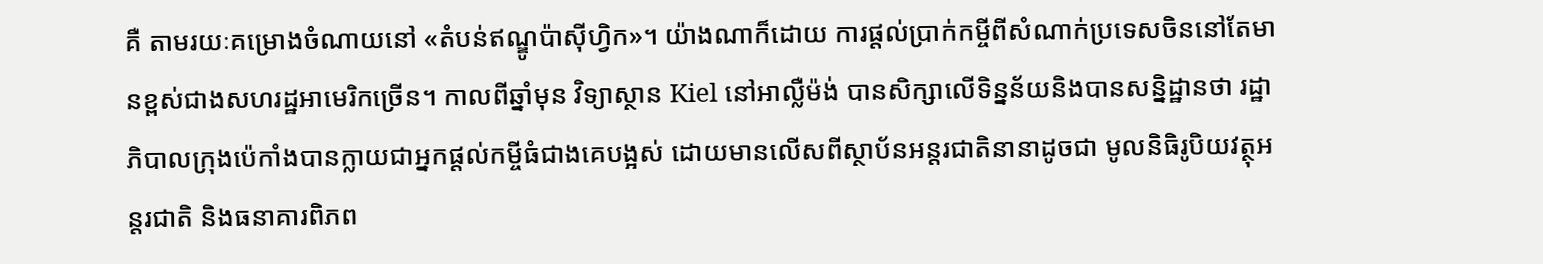គឺ តាមរយៈគម្រោងចំណាយនៅ «តំបន់ឥណ្ឌូប៉ាស៊ីហ្វិក»។ យ៉ាងណាក៏ដោយ ការផ្តល់ប្រាក់កម្ចីពីសំណាក់ប្រទេសចិននៅតែមានខ្ពស់ជាងសហរដ្ឋអាមេរិកច្រើន។ កាលពីឆ្នាំមុន វិទ្យាស្ថាន Kiel នៅអាល្លឺម៉ង់ បានសិក្សាលើទិន្នន័យនិងបានសន្និដ្ឋានថា រដ្ឋាភិបាលក្រុងប៉េកាំងបានក្លាយជាអ្នកផ្តល់កម្ចីធំជាងគេបង្អស់ ដោយមានលើសពីស្ថាប័នអន្តរជាតិនានាដូចជា មូលនិធិរូបិយវត្ថុអន្តរជាតិ និងធនាគារពិភព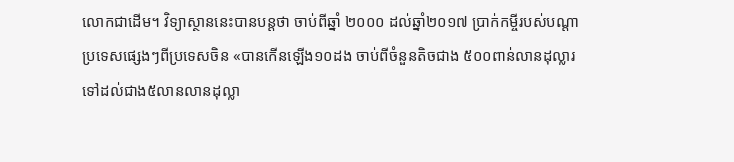លោកជាដើម។ វិទ្យាស្ថាននេះបានបន្តថា ចាប់ពីឆ្នាំ ២០០០ ដល់ឆ្នាំ២០១៧ ប្រាក់កម្ចីរបស់បណ្តាប្រទេសផ្សេងៗពីប្រទេសចិន «បានកើនឡើង១០ដង ចាប់ពីចំនួនតិចជាង ៥០០ពាន់លានដុល្លារទៅដល់ជាង៥លានលានដុល្លា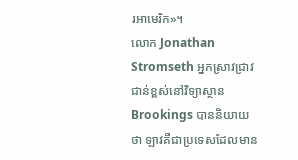រអាមេរិក»។
លោក Jonathan Stromseth អ្នកស្រាវជ្រាវជាន់ខ្ពស់នៅវិទ្យាស្ថាន Brookings បាននិយាយថា ឡាវគឺជាប្រទេសដែលមាន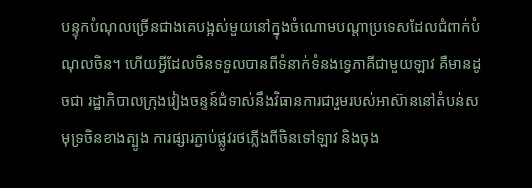បន្ទុកបំណុលច្រើនជាងគេបង្អស់មួយនៅក្នុងចំណោមបណ្តាប្រទេសដែលជំពាក់បំណុលចិន។ ហើយអ្វីដែលចិនទទួលបានពីទំនាក់ទំនងទ្វេភាគីជាមួយឡាវ គឺមានដូចជា រដ្ឋាភិបាលក្រុងវៀងចន្ទន៍ជំទាស់នឹងវិធានការជារួមរបស់អាស៊ាននៅតំបន់សមុទ្រចិនខាងត្បូង ការផ្សារភ្ជាប់ផ្លូវរថភ្លើងពីចិនទៅឡាវ និងចុង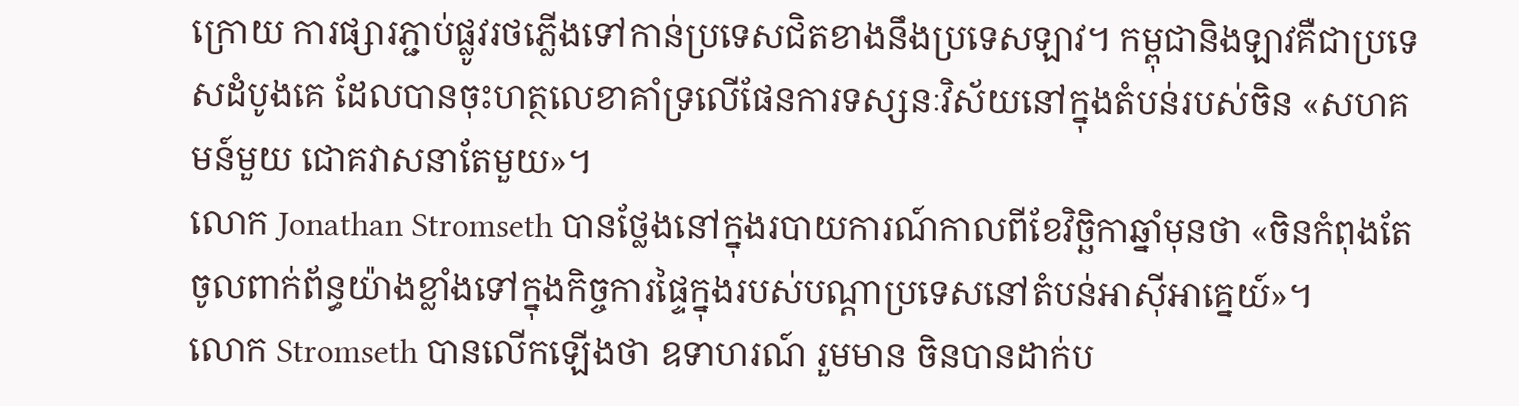ក្រោយ ការផ្សារភ្ជាប់ផ្លូវរថភ្លើងទៅកាន់ប្រទេសជិតខាងនឹងប្រទេសឡាវ។ កម្ពុជានិងឡាវគឺជាប្រទេសដំបូងគេ ដែលបានចុះហត្ថលេខាគាំទ្រលើផែនការទស្សនៈវិស័យនៅក្នុងតំបន់របស់ចិន «សហគមន៍មួយ ជោគវាសនាតែមួយ»។
លោក Jonathan Stromseth បានថ្លែងនៅក្នុងរបាយការណ៍កាលពីខែវិច្ឆិកាឆ្នាំមុនថា «ចិនកំពុងតែចូលពាក់ព័ន្ធយ៉ាងខ្លាំងទៅក្នុងកិច្ចការផ្ទៃក្នុងរបស់បណ្តាប្រទេសនៅតំបន់អាស៊ីអាគ្នេយ៍»។
លោក Stromseth បានលើកឡើងថា ឧទាហរណ៍ រួមមាន ចិនបានដាក់ប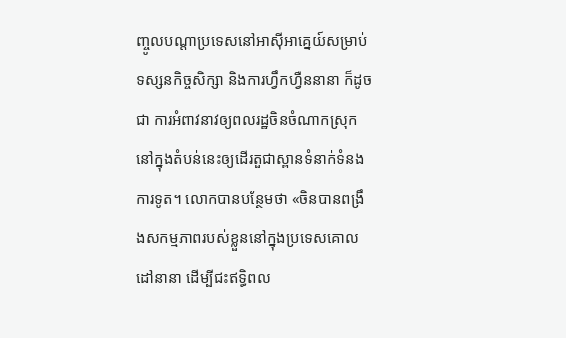ញ្ចូលបណ្តាប្រទេសនៅអាស៊ីអាគ្នេយ៍សម្រាប់ទស្សនកិច្ចសិក្សា និងការហ្វឹកហ្វឺននានា ក៏ដូចជា ការអំពាវនាវឲ្យពលរដ្ឋចិនចំណាកស្រុកនៅក្នុងតំបន់នេះឲ្យដើរតួជាស្ពានទំនាក់ទំនងការទូត។ លោកបានបន្ថែមថា «ចិនបានពង្រឹងសកម្មភាពរបស់ខ្លួននៅក្នុងប្រទេសគោលដៅនានា ដើម្បីជះឥទ្ធិពល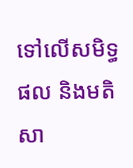ទៅលើសមិទ្ធផល និងមតិសា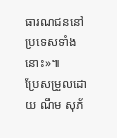ធារណជននៅប្រទេសទាំងនោះ»៕
ប្រែសម្រួលដោយ ណឹម សុភ័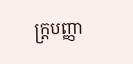ក្ត្របញ្ញា